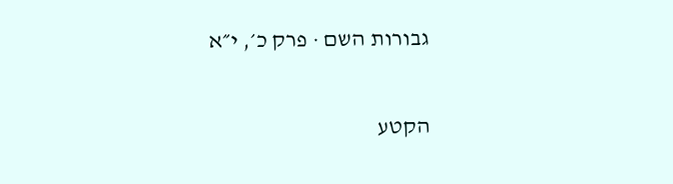גבורות השם · פרק כ׳, י״א

הקטע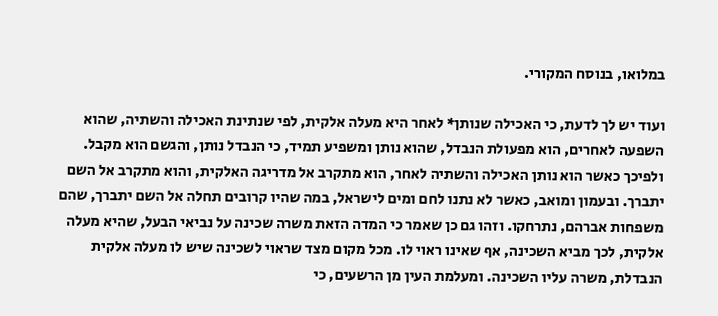במלואו, בנוסח המקורי.

ועוד יש לך לדעת, כי האכילה שנותן* לאחר היא מעלה אלקית, לפי שנתינת האכילה והשתיה, שהוא השפעה לאחרים, הוא מפעולת הנבדל, שהוא נותן ומשפיע תמיד, כי הנבדל נותן, והגשם הוא מקבל. ולפיכך כאשר הוא נותן האכילה והשתיה לאחר, הוא מתקרב אל מדריגה האלקית, והוא מתקרב אל השם יתברך. ובעמון ומואב, כאשר לא נתנו לחם ומים לישראל, במה שהיו קרובים תחלה אל השם יתברך, שהם משפחות אברהם, נתרחקו. וזהו גם כן שאמר כי המדה הזאת משרה שכינה על נביאי הבעל, שהיא מעלה אלקית, לכך מביא השכינה, אף שאינו ראוי לו. מכל מקום מצד שראוי לשכינה שיש לו מעלה אלקית הנבדלת, משרה עליו השכינה. ומעלמת העין מן הרשעים, כי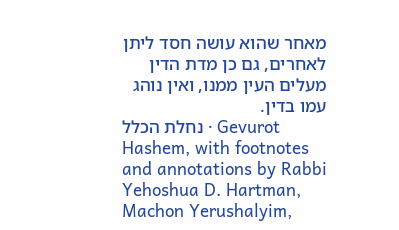מאחר שהוא עושה חסד ליתן לאחרים, גם כן מדת הדין מעלים העין ממנו, ואין נוהג עמו בדין.
נחלת הכלל · Gevurot Hashem, with footnotes and annotations by Rabbi Yehoshua D. Hartman, Machon Yerushalyim,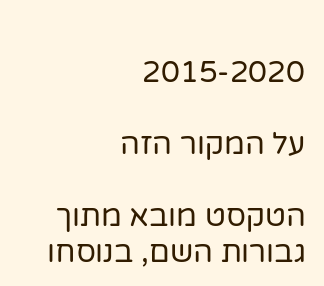2015-2020

על המקור הזה

הטקסט מובא מתוך גבורות השם, בנוסחו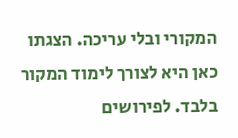המקורי ובלי עריכה. הצגתו כאן היא לצורך לימוד המקור בלבד. לפירושים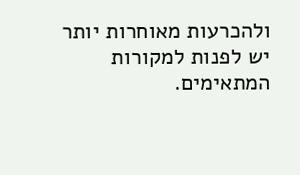ולהכרעות מאוחרות יותר יש לפנות למקורות המתאימים.